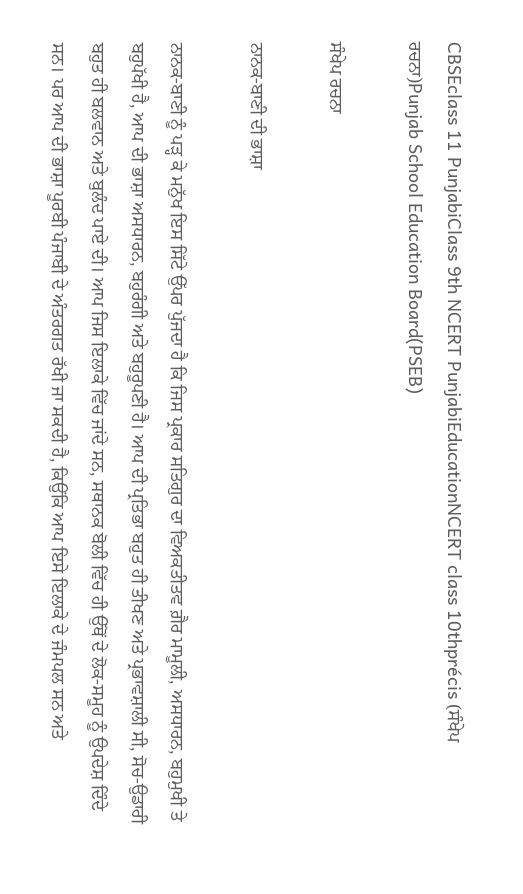CBSEclass 11 PunjabiClass 9th NCERT PunjabiEducationNCERT class 10thprécis (ਸੰਖੇਪ ਰਚਨਾ)Punjab School Education Board(PSEB)

ਸੰਖੇਪ ਰਚਨਾ

ਨਾਨਕ-ਬਾਣੀ ਦੀ ਭਾਸ਼ਾ

ਨਾਨਕ-ਬਾਣੀ ਨੂੰ ਪੜ੍ਹ ਕੇ ਮਨੁੱਖ ਇਸ ਸਿੱਟੇ ਉੱਪਰ ਪੁੱਜਦਾ ਹੈ ਕਿ ਜਿਸ ਪ੍ਰਕਾਰ ਸਤਿਗੁਰ ਦਾ ਵਿਅਕਤੀਤਵ ਗ਼ੈਰ ਮਾਮੂਲੀ, ਅਸਧਾਰਨ, ਬਹੁਮੁਖੀ ਤੇ ਬਹੁਪੱਖੀ ਹੈ, ਆਪ ਦੀ ਭਾਸ਼ਾ ਅਸਧਾਰਨ, ਬਹੁਰੰਗੀ ਅਤੇ ਬਹੁਰੂਪਣੀ ਹੈ। ਆਪ ਦੀ ਪ੍ਰਤਿਭਾ ਬਹੁਤ ਹੀ ਤੀਖਣ ਅਤੇ ਪ੍ਰਭਾਵਸ਼ਾਲੀ ਸੀ, ਸੋਚ-ਉਡਾਰੀ ਬਹੁਤ ਹੀ ਬਲਵਾਨ ਅਤੇ ਬੁਲੰਦ ਪਾਏ ਦੀ। ਆਪ ਜਿਸ ਇਲਾਕੇ ਵਿੱਚ ਜਾਂਦੇ ਸਨ, ਸਥਾਨਕ ਬੋਲੀ ਵਿੱਚ ਹੀ ਉੱਥੋਂ ਦੇ ਲੋਕ-ਸਮੂਹ ਨੂੰ ਉਪਦੇਸ਼ ਦਿੰਦੇ ਸਨ। ਪਰ ਆਪ ਦੀ ਭਾਸ਼ਾ ਪੂਰਬੀ ਪੰਜਾਬੀ ਦੇ ਅੰਤਰਗਤ ਰੱਖੀ ਜਾ ਸਕਦੀ ਹੈ, ਕਿਉਂਕਿ ਆਪ ਇਸੇ ਇਲਾਕੇ ਦੇ ਜੰਮਪਲ ਸਨ ਅਤੇ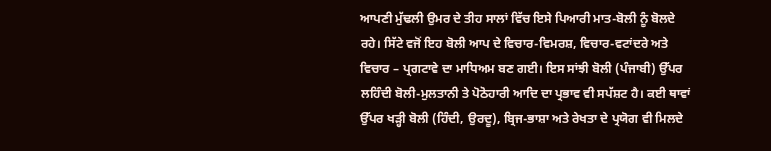ਆਪਣੀ ਮੁੱਢਲੀ ਉਮਰ ਦੇ ਤੀਹ ਸਾਲਾਂ ਵਿੱਚ ਇਸੇ ਪਿਆਰੀ ਮਾਤ-ਬੋਲੀ ਨੂੰ ਬੋਲਦੇ ਰਹੇ। ਸਿੱਟੇ ਵਜੋਂ ਇਹ ਬੋਲੀ ਆਪ ਦੇ ਵਿਚਾਰ-ਵਿਮਰਸ਼, ਵਿਚਾਰ-ਵਟਾਂਦਰੇ ਅਤੇ ਵਿਚਾਰ – ਪ੍ਰਗਟਾਵੇ ਦਾ ਮਾਧਿਅਮ ਬਣ ਗਈ। ਇਸ ਸਾਂਝੀ ਬੋਲੀ (ਪੰਜਾਬੀ) ਉੱਪਰ ਲਹਿੰਦੀ ਬੋਲੀ-ਮੁਲਤਾਨੀ ਤੇ ਪੋਠੋਹਾਰੀ ਆਦਿ ਦਾ ਪ੍ਰਭਾਵ ਵੀ ਸਪੱਸ਼ਟ ਹੈ। ਕਈ ਥਾਵਾਂ ਉੱਪਰ ਖੜ੍ਹੀ ਬੋਲੀ (ਹਿੰਦੀ, ਉਰਦੂ), ਬ੍ਰਿਜ-ਭਾਸ਼ਾ ਅਤੇ ਰੇਖਤਾ ਦੇ ਪ੍ਰਯੋਗ ਵੀ ਮਿਲਦੇ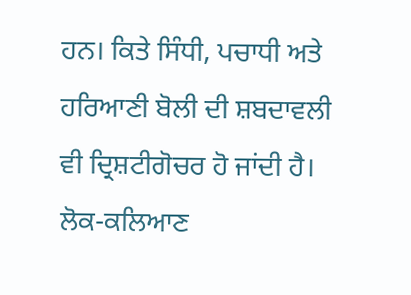ਹਨ। ਕਿਤੇ ਸਿੰਧੀ, ਪਚਾਧੀ ਅਤੇ ਹਰਿਆਣੀ ਬੋਲੀ ਦੀ ਸ਼ਬਦਾਵਲੀ ਵੀ ਦ੍ਰਿਸ਼ਟੀਗੋਚਰ ਹੋ ਜਾਂਦੀ ਹੈ। ਲੋਕ-ਕਲਿਆਣ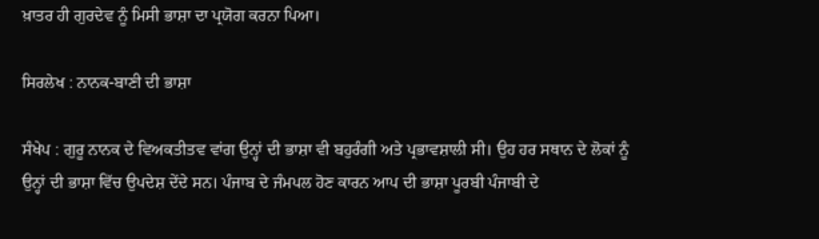ਖ਼ਾਤਰ ਹੀ ਗੁਰਦੇਵ ਨੂੰ ਮਿਸੀ ਭਾਸ਼ਾ ਦਾ ਪ੍ਰਯੋਗ ਕਰਨਾ ਪਿਆ।

ਸਿਰਲੇਖ : ਨਾਨਕ-ਬਾਣੀ ਦੀ ਭਾਸ਼ਾ

ਸੰਖੇਪ : ਗੁਰੂ ਨਾਨਕ ਦੇ ਵਿਅਕਤੀਤਵ ਵਾਂਗ ਉਨ੍ਹਾਂ ਦੀ ਭਾਸ਼ਾ ਵੀ ਬਹੁਰੰਗੀ ਅਤੇ ਪ੍ਰਭਾਵਸ਼ਾਲੀ ਸੀ। ਉਹ ਹਰ ਸਥਾਨ ਦੇ ਲੋਕਾਂ ਨੂੰ ਉਨ੍ਹਾਂ ਦੀ ਭਾਸ਼ਾ ਵਿੱਚ ਉਪਦੇਸ਼ ਦੇਂਦੇ ਸਨ। ਪੰਜਾਬ ਦੇ ਜੰਮਪਲ ਹੋਣ ਕਾਰਨ ਆਪ ਦੀ ਭਾਸ਼ਾ ਪੂਰਬੀ ਪੰਜਾਬੀ ਦੇ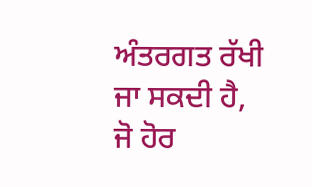ਅੰਤਰਗਤ ਰੱਖੀ ਜਾ ਸਕਦੀ ਹੈ, ਜੋ ਹੋਰ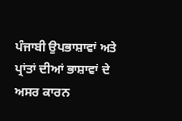ਪੰਜਾਬੀ ਉਪਭਾਸ਼ਾਵਾਂ ਅਤੇ ਪ੍ਰਾਂਤਾਂ ਦੀਆਂ ਭਾਸ਼ਾਵਾਂ ਦੇ ਅਸਰ ਕਾਰਨ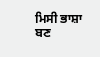ਮਿਸੀ ਭਾਸ਼ਾ ਬਣ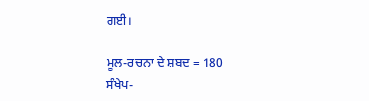ਗਈ।

ਮੂਲ-ਰਚਨਾ ਦੇ ਸ਼ਬਦ = 180
ਸੰਖੇਪ-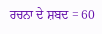ਰਚਨਾ ਦੇ ਸ਼ਬਦ = 60